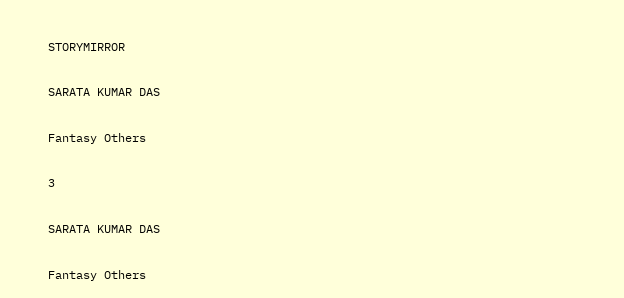STORYMIRROR

SARATA KUMAR DAS

Fantasy Others

3

SARATA KUMAR DAS

Fantasy Others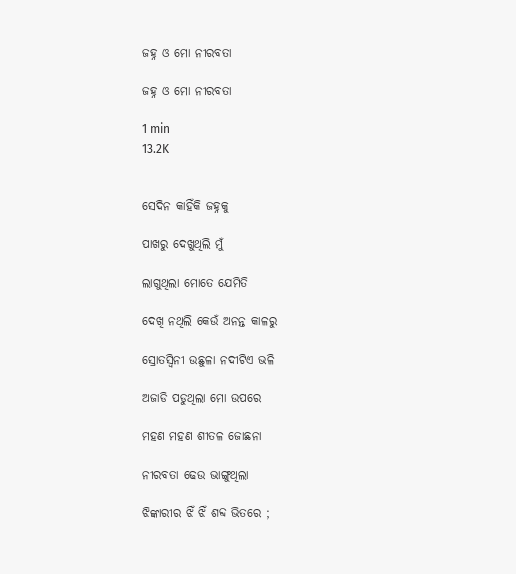ଜହ୍ନ ଓ ମୋ ନୀରବତା

ଜହ୍ନ ଓ ମୋ ନୀରବତା

1 min
13.2K


ସେଦିନ କାହିଁକି ଜହ୍ନକୁ

ପାଖରୁ ଦେଖୁଥିଲି ମୁଁ

ଲାଗୁଥିଲା ମୋତେ ଯେମିତି

ଦେଖି ନଥିଲି କେଉଁ ଅନନ୍ତ କାଳରୁ

ସ୍ରୋତସ୍ଵିନୀ ଉଛୁଳା ନଦୀଟିଏ ଭଳି

ଅଜାଡି ପଡୁଥିଲା ମୋ ଉପରେ

ମହଣ ମହଣ ଶୀତଳ ଜୋଛନା

ନୀରବତା ଢେଉ ଭାଙ୍ଗୁଥିଲା

ଝିଙ୍କାରୀର ଝିଁ ଝିଁ ଶବ୍ଦ ଭିତରେ ;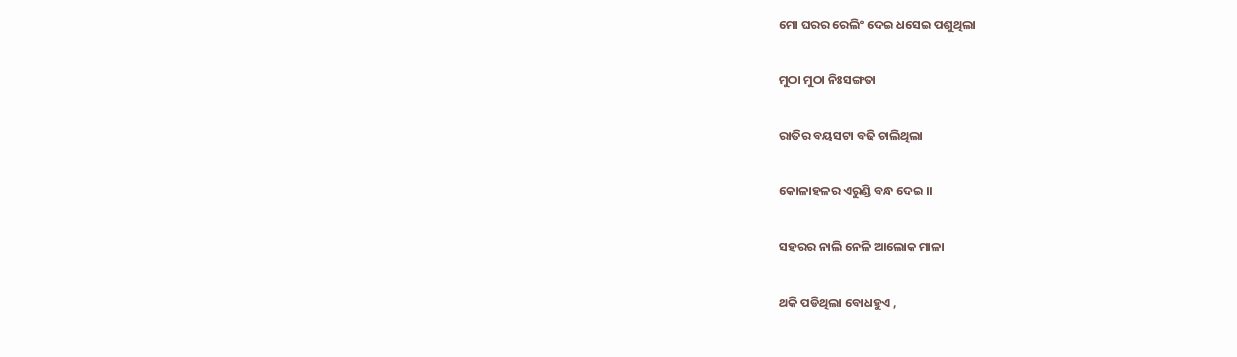ମୋ ଘରର ରେଲିଂ ଦେଇ ଧସେଇ ପଶୁଥିଲା

ମୁଠା ମୁଠା ନିଃସଙ୍ଗତା

ରାତିର ବୟସଟା ବଢି ଚାଲିଥିଲା

କୋଳାହଳର ଏରୁଣ୍ଡି ବନ୍ଧ ଦେଇ ।।

ସହରର ନାଲି ନେଳି ଆଲୋକ ମାଳା

ଥକି ପଡିଥିଲା ବୋଧହୁଏ ,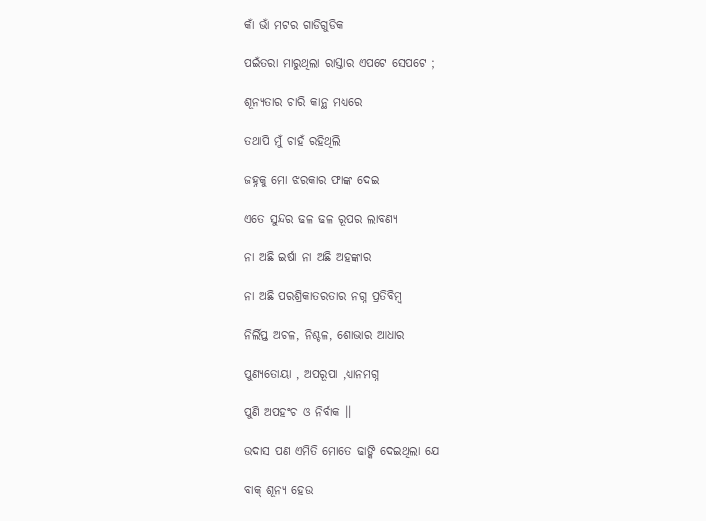କାଁ ଭାଁ ମଟର ଗାଡିଗୁଡିକ

ପଇଁତରା ମାରୁଥିଲା ରାସ୍ତାର ଏପଟେ ସେପଟେ ;

ଶୂନ୍ୟତାର ଚାରି କାନ୍ଥ ମଧ୍ୟରେ

ତଥାପି ମୁଁ ଚାହଁ ରହିଥିଲି

ଜହ୍ନକୁ ମୋ ଝରକାର ଫାଙ୍କ ଦେଇ

ଏତେ ସୁନ୍ଦର ଢଳ ଢଳ ରୂପର ଲାବଣ୍ୟ

ନା ଅଛି ଇର୍ଷା ନା ଅଛି ଅହଙ୍କାର

ନା ଅଛି ପରଶ୍ରିକାତରତାର ନଗ୍ନ ପ୍ରତିବିମ୍ବ

ନିର୍ଲିପ୍ତ ଅଚଳ, ନିଶ୍ଚଳ, ଶୋଭାର ଆଧାର

ପୁଣ୍ୟତୋୟା , ଅପରୂପା ,ଧ୍ୟାନମଗ୍ନ

ପୁଣି ଅପହଂଚ ଓ ନିର୍ବାକ ।।

ଉଦାସ ପଣ ଏମିତି ମୋତେ ଢାଙ୍କି ଦେଇଥିଲା ଯେ

ବାକ୍ ଶୂନ୍ୟ ହେଉ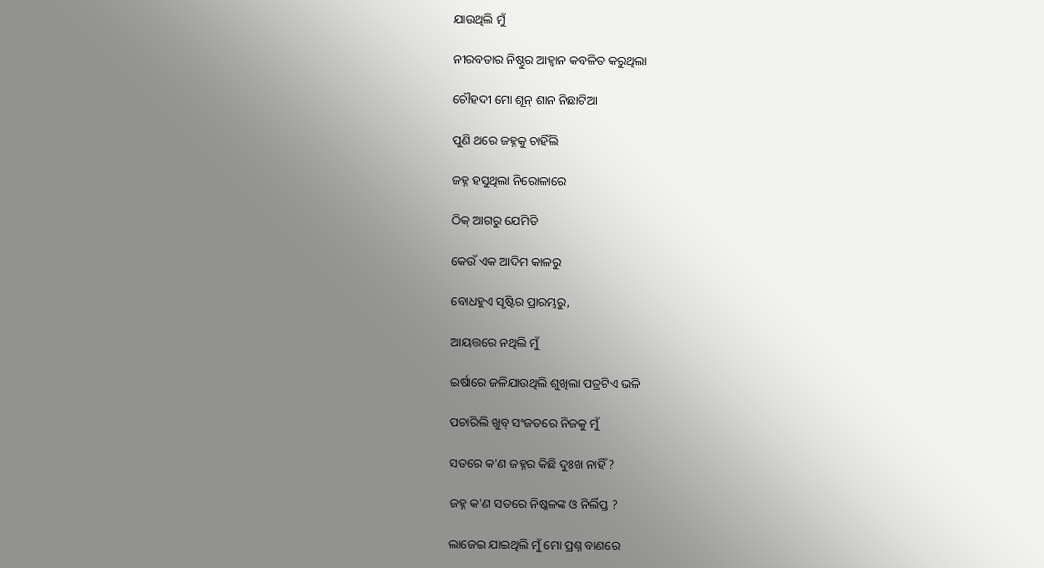ଯାଉଥିଲି ମୁଁ

ନୀରବତାର ନିଷ୍ଠୁର ଆହ୍ଵାନ କବଳିତ କରୁଥିଲା

ଚୌହଦୀ ମୋ ଶୂନ୍ ଶାନ ନିଛାଟିଆ

ପୁଣି ଥରେ ଜହ୍ନକୁ ଚାହିଁଲି

ଜହ୍ନ ହସୁଥିଲା ନିରୋଳାରେ

ଠିକ୍ ଆଗରୁ ଯେମିତି

କେଉଁ ଏକ ଆଦିମ କାଳରୁ

ବୋଧହୁଏ ସୃଷ୍ଟିର ପ୍ରାରମ୍ଭରୁ,

ଆୟତ୍ତରେ ନଥିଲି ମୁଁ

ଇର୍ଷାରେ ଜଳିଯାଉଥିଲି ଶୁଖିଲା ପତ୍ରଟିଏ ଭଳି

ପଚାରିଲି ଖୁବ୍ ସଂଜତରେ ନିଜକୁ ମୁଁ

ସତରେ କ'ଣ ଜହ୍ନର କିଛି ଦୁଃଖ ନାହିଁ ?

ଜହ୍ନ କ'ଣ ସତରେ ନିଷ୍କଳଙ୍କ ଓ ନିର୍ଲିପ୍ତ ?

ଲାଜେଇ ଯାଇଥିଲି ମୁଁ ମୋ ପ୍ରଶ୍ନ ବାଣରେ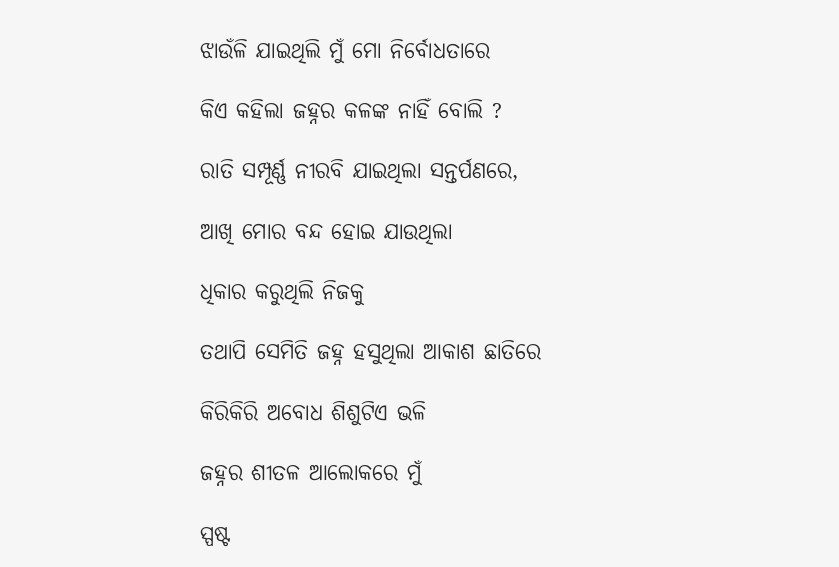ଝାଉଁଳି ଯାଇଥିଲି ମୁଁ ମୋ ନିର୍ବୋଧତାରେ

କିଏ କହିଲା ଜହ୍ନର କଳଙ୍କ ନାହିଁ ବୋଲି ?

ରାତି ସମ୍ପୂର୍ଣ୍ଣ ନୀରବି ଯାଇଥିଲା ସନ୍ତର୍ପଣରେ,

ଆଖି ମୋର ବନ୍ଦ ହୋଇ ଯାଉଥିଲା

ଧିକାର କରୁଥିଲି ନିଜକୁ

ତଥାପି ସେମିତି ଜହ୍ନ ହସୁଥିଲା ଆକାଶ ଛାତିରେ

କିରିକିରି ଅବୋଧ ଶିଶୁଟିଏ ଭଳି

ଜହ୍ନର ଶୀତଳ ଆଲୋକରେ ମୁଁ

ସ୍ପଷ୍ଟ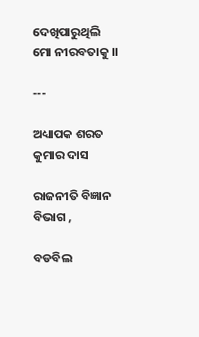ଦେଖିପାରୁଥିଲି ମୋ ନୀରବତାକୁ ।।

---

ଅଧ୍ୟାପକ ଶରତ କୁମାର ଦାସ

ରାଜନୀତି ବିଜ୍ଞାନ ବିଭାଗ ,

ବଡବିଲ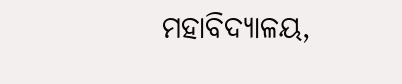ମହାବିଦ୍ୟାଳୟ,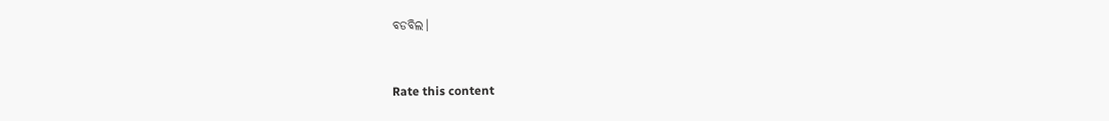ବଡବିଲ।


Rate this content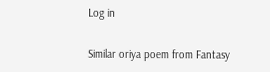Log in

Similar oriya poem from Fantasy